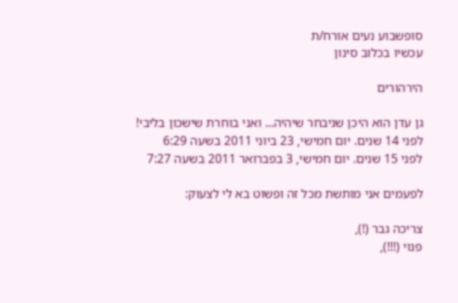סופשבוע נעים אורח/ת
עכשיו בכלוב סינון

הירהורים

גן עדן הוא היכן שניבחר שיהיה... ואני בוחרת שישכון בליבי!
לפני 14 שנים. יום חמישי, 23 ביוני 2011 בשעה 6:29
לפני 15 שנים. יום חמישי, 3 בפברואר 2011 בשעה 7:27

לפעמים אני מותשת מכל זה ופשוט בא לי לצעוק:

צריכה גבר (!),
פנוי (!!!),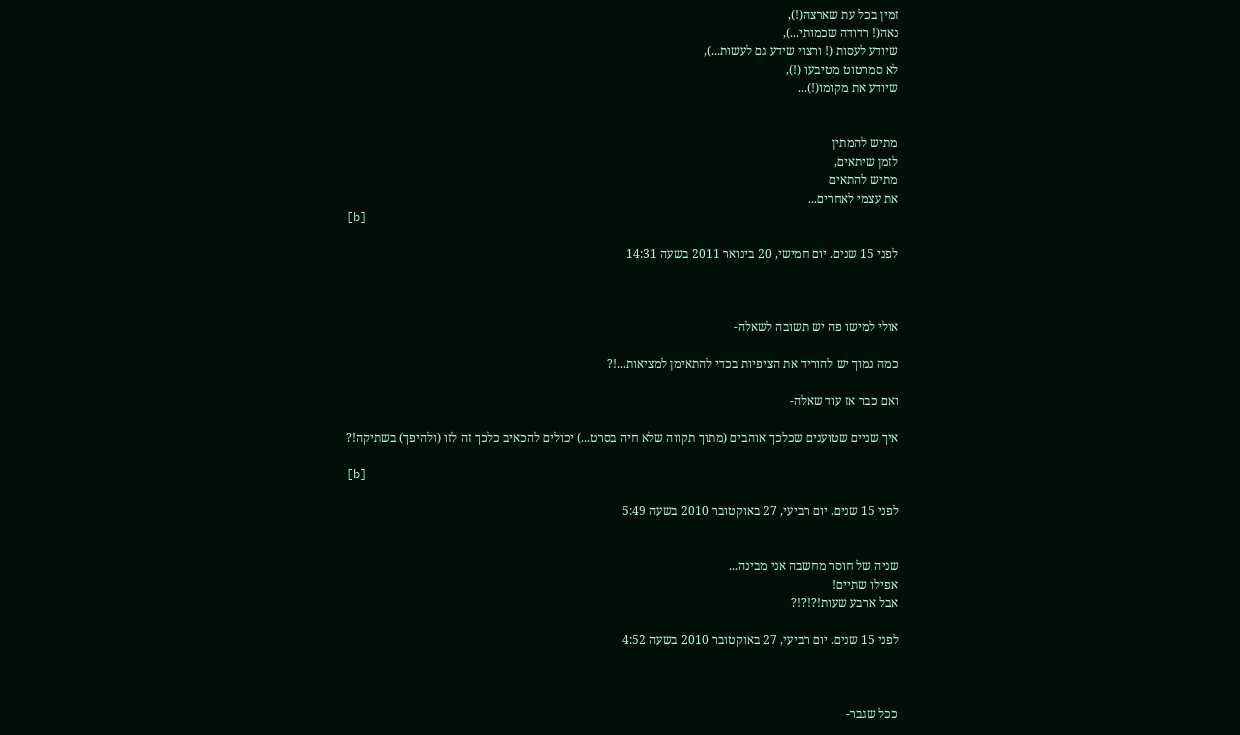זמין בכל עת שארצה(!),
נאה(! רדודה שכמותי...),
שיודע לעסות (! ורצוי שידע גם לעשות...),
לא סמרטוט מטיבעו (!),
שיודע את מקומו(!)...


מתיש להמתין
לזמן שיתאים,
מתיש להתאים
את עצמי לאחרים...
[b]

לפני 15 שנים. יום חמישי, 20 בינואר 2011 בשעה 14:31



אולי למישו פה יש תשובה לשאלה-

כמה נמוך יש להוריד את הציפיות בכדי להתאימן למציאות...!?

ואם כבר אז עוד שאלה-

איך שניים שטוענים שכלכך אוהבים (מתוך תקווה שלא חיה בסרט...) יכולים להכאיב כלכך זה לזו (ולהיפך) בשתיקה!?

[b]

לפני 15 שנים. יום רביעי, 27 באוקטובר 2010 בשעה 5:49


שניה של חוסר מחשבה אני מבינה...
אפילו שתיים!
אבל ארבע שעות!?!?!?

לפני 15 שנים. יום רביעי, 27 באוקטובר 2010 בשעה 4:52



ככל שגבר-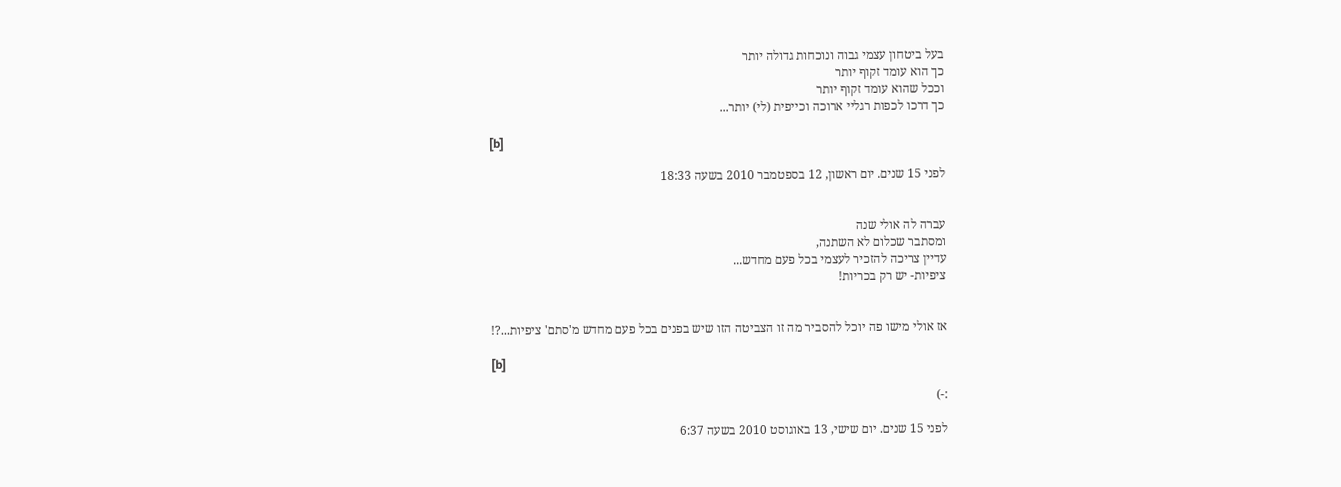בעל ביטחון עצמי גבוה ונוכחות גדולה יותר
כך הוא עומד זקוף יותר
וככל שהוא עומד זקוף יותר
כך דרכו לכפות רגליי ארוכה וכייפית (לי) יותר...

[b]

לפני 15 שנים. יום ראשון, 12 בספטמבר 2010 בשעה 18:33


עברה לה אולי שנה
ומסתבר שכלום לא השתנה,
עדיין צריכה להזכיר לעצמי בכל פעם מחדש...
ציפיות- יש רק בכריות!


אז אולי מישו פה יוכל להסביר מה זו הצביטה הזו שיש בפנים בכל פעם מחדש מ'סתם' ציפיות...?!

[b]

:-)

לפני 15 שנים. יום שישי, 13 באוגוסט 2010 בשעה 6:37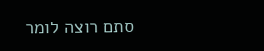סתם רוצה לומר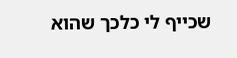שכייף לי כלכך שהוא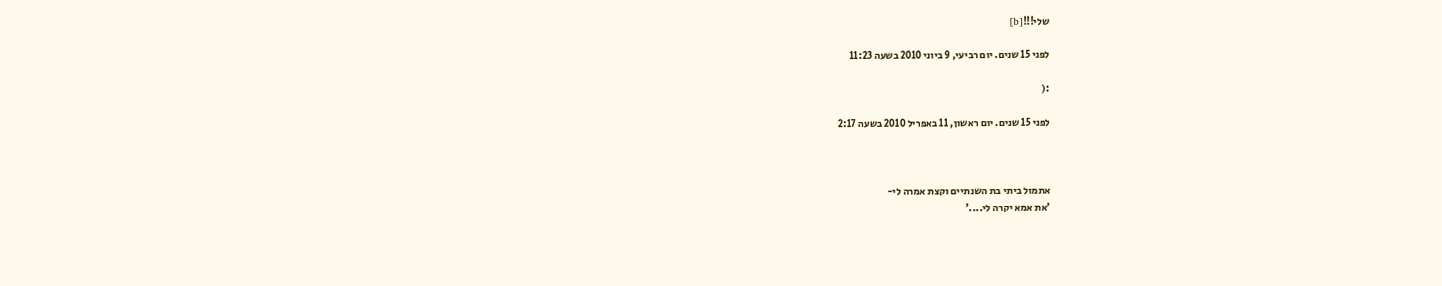שלי!!![b]

לפני 15 שנים. יום רביעי, 9 ביוני 2010 בשעה 11:23

:(

לפני 15 שנים. יום ראשון, 11 באפריל 2010 בשעה 2:17



אתמול ביתי בת השנתיים וקצת אמרה לי-
'את אמא יקרה לי....'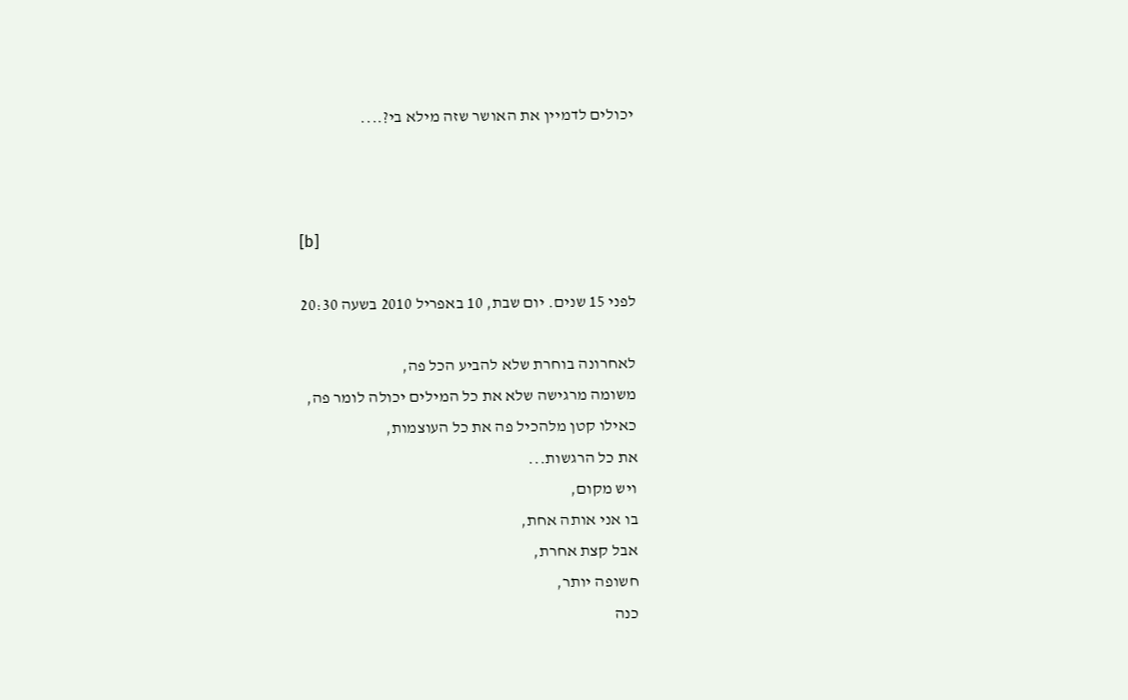יכולים לדמיין את האושר שזה מילא בי?....



[b]

לפני 15 שנים. יום שבת, 10 באפריל 2010 בשעה 20:30

לאחרונה בוחרת שלא להביע הכל פה,
משומה מרגישה שלא את כל המילים יכולה לומר פה,
כאילו קטן מלהכיל פה את כל העוצמות,
את כל הרגשות...
ויש מקום,
בו אני אותה אחת,
אבל קצת אחרת,
חשופה יותר,
כנה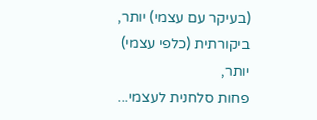(בעיקר עם עצמי) יותר,
ביקורתית (כלפי עצמי) יותר,
פחות סלחנית לעצמי...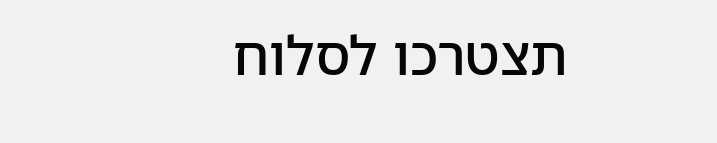תצטרכו לסלוח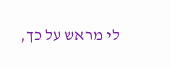לי מראש על כך,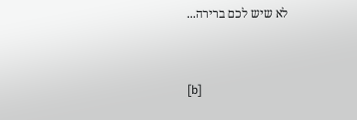לא שיש לכם ברירה...


[b]